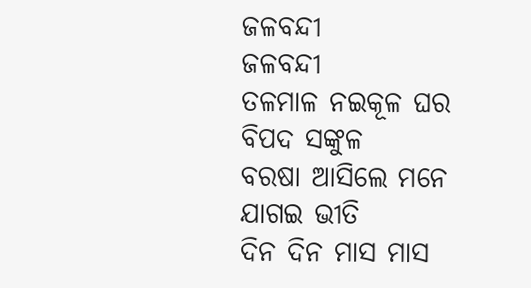ଜଳବନ୍ଦୀ
ଜଳବନ୍ଦୀ
ତଳମାଳ ନଇକୂଳ ଘର ବିପଦ ସଙ୍କୁଳ
ବରଷା ଆସିଲେ ମନେ ଯାଗଇ ଭୀତି
ଦିନ ଦିନ ମାସ ମାସ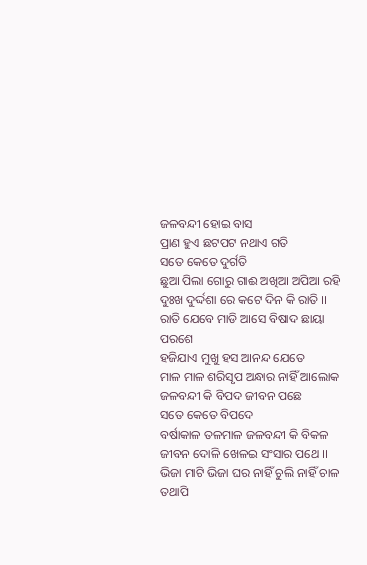ଜଳବନ୍ଦୀ ହୋଇ ବାସ
ପ୍ରାଣ ହୁଏ ଛଟପଟ ନଥାଏ ଗତି
ସତେ କେତେ ଦୁର୍ଗତି
ଛୁଆ ପିଲା ଗୋରୁ ଗାଈ ଅଖିଆ ଅପିଆ ରହି
ଦୁଃଖ ଦୁର୍ଦ୍ଦଶା ରେ କଟେ ଦିନ କି ରାତି ।।
ରାତି ଯେବେ ମାଡି ଆସେ ବିଷାଦ ଛାୟା ପରଶେ
ହଜିଯାଏ ମୁଖୁ ହସ ଆନନ୍ଦ ଯେତେ
ମାଳ ମାଳ ଶରିସୃପ ଅନ୍ଧାର ନାହିଁ ଆଲୋକ
ଜଳବନ୍ଦୀ କି ବିପଦ ଜୀବନ ପଛେ
ସତେ କେତେ ବିପଦେ
ବର୍ଷାକାଳ ତଳମାଳ ଜଳବନ୍ଦୀ କି ବିକଳ
ଜୀବନ ଦୋଳି ଖେଳଇ ସଂସାର ପଥେ ।।
ଭିଜା ମାଟି ଭିଜା ଘର ନାହିଁ ଚୁଲି ନାହିଁ ଚାଳ
ତଥାପି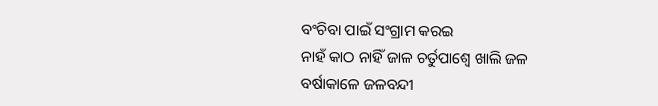ବଂଚିବା ପାଇଁ ସଂଗ୍ରାମ କରଇ
ନାହଁ କାଠ ନାହିଁ ଜାଳ ଚର୍ତୁପାଶ୍ଵେ ଖାଲି ଜଳ
ବର୍ଷାକାଳେ ଜଳବନ୍ଦୀ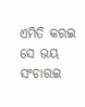ଏମିତି କରଇ
ସେ ଭୟ ସଂଚାରଇ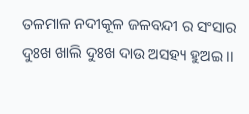ତଳମାଳ ନଦୀକୂଳ ଜଳବନ୍ଦୀ ର ସଂସାର
ଦୁଃଖ ଖାଲି ଦୁଃଖ ଦାଉ ଅସହ୍ୟ ହୁଅଇ ।।